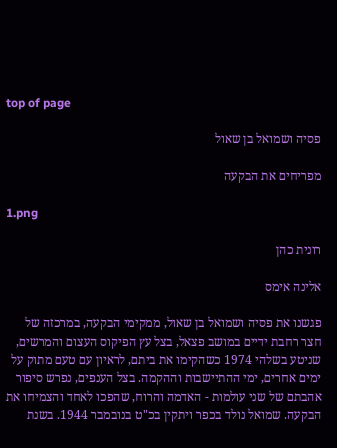top of page

פסיה ושמואל בן שאול

מפריחים את הבקעה

1.png

רונית כהן

אלינה אימס

פגשנו את פסיה ושמואל בן שאול, ממקימי הבקעה, במרכזה של חצר רחבת ידיים במושב פצאל, בצל עץ הפיקוס העצום והמרשים, שניטע בשלהי 1974 כשהקימו את ביתם, לראיון עם טעם מתוק על ימים אחרים, ימי ההתיישבות וההקמה. בצל הענפים, נפרש סיפור אהבתם של שני עולמות - האדמה והרוח, שהפכו לאחד והצמיחו את הבקעה. שמואל נולד בכפר ויתקין בכ"ט בנובמבר 1944. בשנת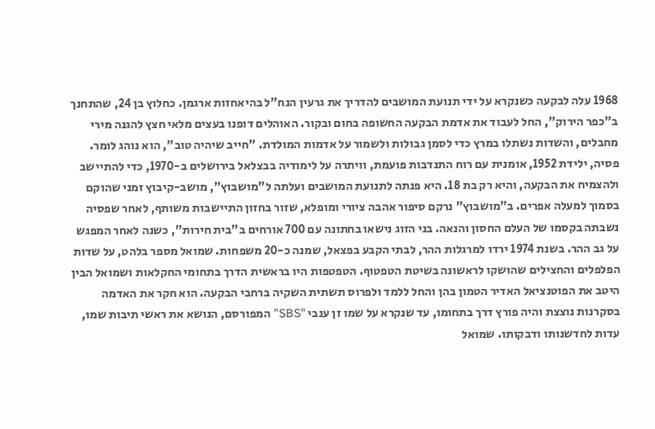1968 עלה לבקעה כשנקרא על ידי תנועת המושבים להדריך את גרעין הנח"ל בהיאחזות ארגמן. כחלוץ בן 24, שהתחנך ב"כפר הירוק", החל לעבוד את אדמת הבקעה החשופה בחום ובקור. האוהלים דופנו בעצים מלאי חצץ להגנה מירי מחבלים, והשדות נשתלו במרץ כדי לסמן גבולות ולשמור על אדמות המולדת. "חייב שיהיה טוב", הוא נוהג לומר. פסיה, ילידת 1952, אומנית עם רוח התנדבות פועמת, וויתרה על לימודיה בבצלאל בירושלים ב-1970, כדי להתיישב ולהצמיח את הבקעה, והיא רק בת 18. היא פנתה לתנועת המושבים ועלתה ל"מושבוץ", מושב-קיבוץ זמני שהוקם בסמוך למעלה אפרים. ב"מושבוץ" נרקם סיפור אהבה ציורי ומופלא, שזור בחזון התיישבות משותף, לאחר שפסיה נשבתה בקסמו של העלם החסון והנאה. בני הזוג נישאו בחתונה עם 700 אורחים ב"בית חירות", כשנה לאחר המפגש על גב ההר. בשנת 1974 ירדו למרגלות ההר, לבתי הקבע בפצאל, שמנה כ-20 משפחות. שמואל מספר בלהט, על שדות הפלפלים והחצילים שהושקו לראשונה בשיטת הטפטוף. הטפטפות היו בראשית הדרך בתחומי החקלאות ושמואל הבין היטב את הפוטנציאל האדיר הטמון בהן והחל ללמד ולפרוס תשתית השקיה ברחבי הבקעה. הוא חקר את האדמה בסקרנות נוצצת והיה פורץ דרך בתחומו, עד שנקרא על שמו זן ענבי "SBS" המפורסם, הנושא את ראשי תיבות שמו, עדות לחדשנותו ודבקותו. שמואל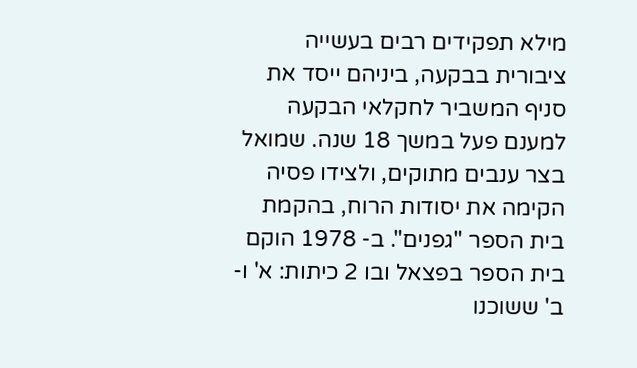מילא תפקידים רבים בעשייה ציבורית בבקעה, ביניהם ייסד את סניף המשביר לחקלאי הבקעה למענם פעל במשך 18 שנה. שמואל בצר ענבים מתוקים, ולצידו פסיה הקימה את יסודות הרוח, בהקמת בית הספר "גפנים". ב- 1978 הוקם בית הספר בפצאל ובו 2 כיתות: א' ו-ב' ששוכנו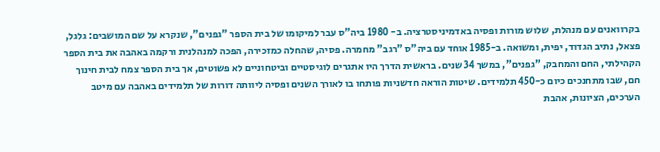בקרוואנים עם מנהלת, שלוש מורות ופסיה באדמיניסטרציה. ב- 1980 ביה"ס עבר למיקומו של בית הספר "גפנים", שנקרא על שם המושבים: גלגל, פצאל, נתיב הגדוד, יפית, ומשואה. ב-1985 אוחד עם ביה"ס "רגב" מחמרה. פסיה, שהחלה כמזכירה, הפכה למנהלנית ורקמה באהבה את בית הספר הקהילתי, החם והמחבק, "גפנים", במשך 34 שנים. בראשית הדרך היו אתגרים לוגיסטיים וביטחוניים לא פשוטים, אך בית הספר צמח לבית חינוך חם, שבו מתחנכים כיום כ-450 תלמידים. שיטות הוראה חדשניות פותחו בו לאורך השנים ופסיה ליוותה דורות של תלמידים באהבה עם מיטב הערכים, הציונות, אהבת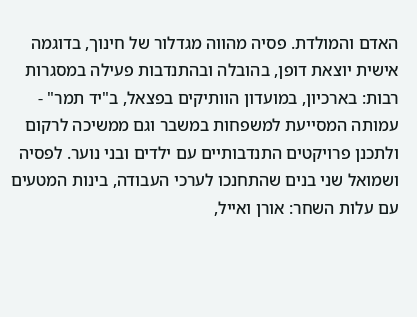האדם והמולדת. פסיה מהווה מגדלור של חינוך, בדוגמה אישית יוצאת דופן, בהובלה ובהתנדבות פעילה במסגרות רבות: בארכיון, במועדון הוותיקים בפצאל, ב"יד תמר" - עמותה המסייעת למשפחות במשבר וגם ממשיכה לרקום ולתכנן פרויקטים התנדבותיים עם ילדים ובני נוער. לפסיה ושמואל שני בנים שהתחנכו לערכי העבודה, בינות המטעים עם עלות השחר: אורן ואייל,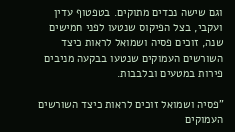וגם שישה נכדים מתוקים. בטפטוף עדין ועקבי, בצל הפיקוס שנטעו לפני חמישים שנה, זוכים פסיה ושמואל לראות כיצד השורשים העמוקים שנטעו בבקעה מניבים פירות במטעים ובלבבות.

"פסיה ושמואל זוכים לראות כיצד השורשים העמוקים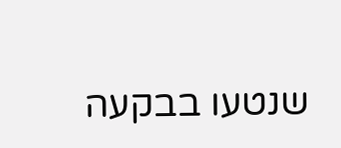שנטעו בבקעה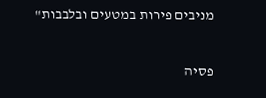מניבים פירות במטעים ובלבבות"

פסיה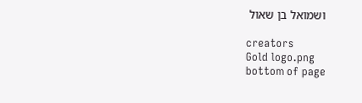ושמואל בן שאול

creators
Gold logo.png
bottom of page